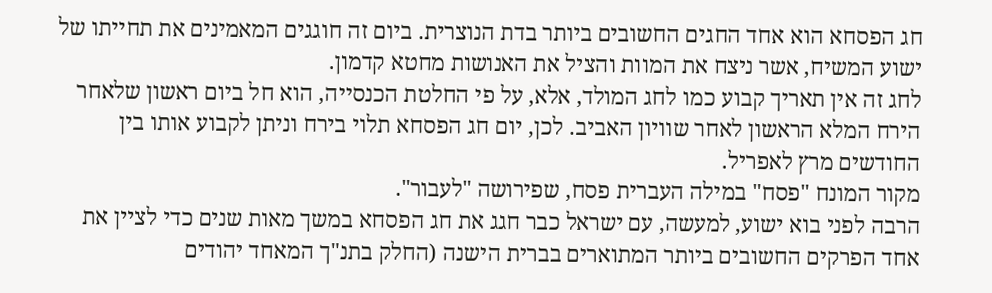חג הפסחא הוא אחד החגים החשובים ביותר בדת הנוצרית. ביום זה חוגגים המאמינים את תחייתו של ישוע המשיח, אשר ניצח את המוות והציל את האנושות מחטא קדמון.
לחג זה אין תאריך קבוע כמו לחג המולד, אלא, על פי החלטת הכנסייה, הוא חל ביום ראשון שלאחר הירח המלא הראשון לאחר שוויון האביב. לכן, יום חג הפסחא תלוי בירח וניתן לקבוע אותו בין החודשים מרץ לאפריל.
מקור המונח "פסח" במילה העברית פסח, שפירושה "לעבור".
הרבה לפני בוא ישוע, למעשה, עם ישראל כבר חגג את חג הפסחא במשך מאות שנים כדי לציין את אחד הפרקים החשובים ביותר המתוארים בברית הישנה (החלק בתנ"ך המאחד יהודים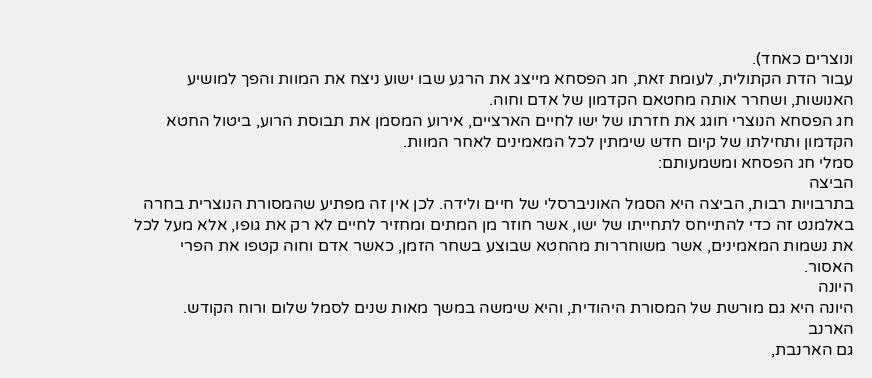ונוצרים כאחד).
עבור הדת הקתולית, לעומת זאת, חג הפסחא מייצג את הרגע שבו ישוע ניצח את המוות והפך למושיע האנושות, ושחרר אותה מחטאם הקדמון של אדם וחוה.
חג הפסחא הנוצרי חוגג את חזרתו של ישו לחיים הארציים, אירוע המסמן את תבוסת הרוע, ביטול החטא הקדמון ותחילתו של קיום חדש שימתין לכל המאמינים לאחר המוות.
סמלי חג הפסחא ומשמעותם:
הביצה
בתרבויות רבות, הביצה היא הסמל האוניברסלי של חיים ולידה. לכן אין זה מפתיע שהמסורת הנוצרית בחרה באלמנט זה כדי להתייחס לתחייתו של ישו, אשר חוזר מן המתים ומחזיר לחיים לא רק את גופו, אלא מעל לכל את נשמות המאמינים, אשר משוחררות מהחטא שבוצע בשחר הזמן, כאשר אדם וחוה קטפו את הפרי האסור.
היונה
היונה היא גם מורשת של המסורת היהודית, והיא שימשה במשך מאות שנים לסמל שלום ורוח הקודש.
הארנב
גם הארנבת,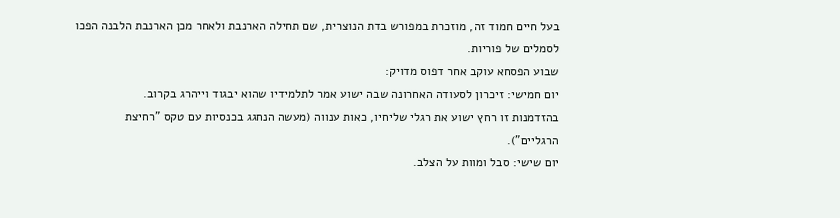בעל חיים חמוד זה, מוזכרת במפורש בדת הנוצרית, שם תחילה הארנבת ולאחר מכן הארנבת הלבנה הפכו לסמלים של פוריות.
שבוע הפסחא עוקב אחר דפוס מדויק:
יום חמישי: זיכרון לסעודה האחרונה שבה ישוע אמר לתלמידיו שהוא יבגוד וייהרג בקרוב.
בהזדמנות זו רחץ ישוע את רגלי שליחיו, כאות ענווה (מעשה הנחגג בכנסיות עם טקס "רחיצת הרגליים").
יום שישי: סבל ומוות על הצלב.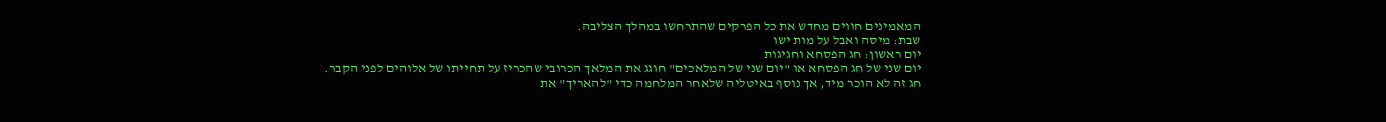המאמינים חווים מחדש את כל הפרקים שהתרחשו במהלך הצליבה.
שבת: מיסה ואבל על מות ישו
יום ראשון: חג הפסחא וחגיגות
יום שני של חג הפסחא או "יום שני של המלאכים" חוגג את המלאך הכרובי שהכריז על תחייתו של אלוהים לפני הקבר.
חג זה לא הוכר מיד, אך נוסף באיטליה שלאחר המלחמה כדי "להאריך" את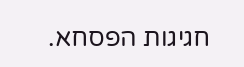חגיגות הפסחא.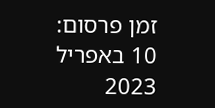זמן פרסום: 10 באפריל 2023